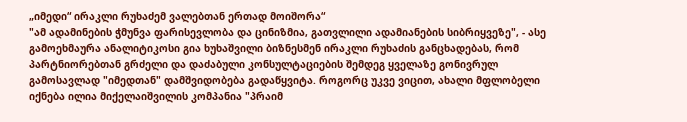„იმედი“ ირაკლი რუხაძემ ვალებთან ერთად მოიშორა“
"ამ ადამინების ჭმუნვა ფარისევლობა და ცინიზმია, გათვლილი ადამიანების სიბრიყვეზე", - ასე გამოეხმაურა ანალიტიკოსი გია ხუხაშვილი ბიზნესმენ ირაკლი რუხაძის განცხადებას, რომ პარტნიორებთან გრძელი და დაძაბული კონსულტაციების შემდეგ ყველაზე გონივრულ გამოსავლად "იმედთან" დამშვიდობება გადაწყვიტა. როგორც უკვე ვიცით, ახალი მფლობელი იქნება ილია მიქელაიშვილის კომპანია "პრაიმ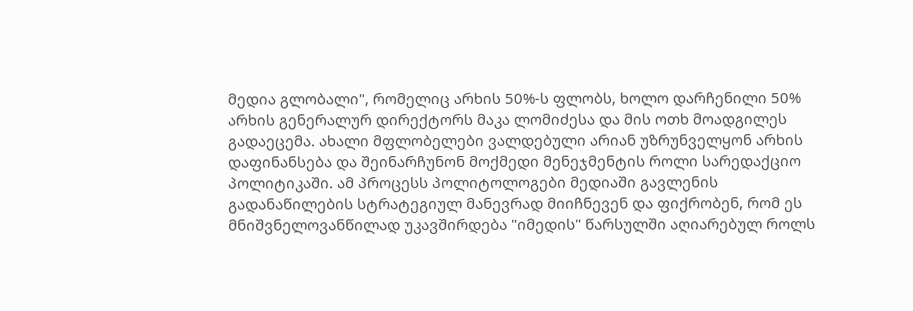მედია გლობალი", რომელიც არხის 50%-ს ფლობს, ხოლო დარჩენილი 50% არხის გენერალურ დირექტორს მაკა ლომიძესა და მის ოთხ მოადგილეს გადაეცემა. ახალი მფლობელები ვალდებული არიან უზრუნველყონ არხის დაფინანსება და შეინარჩუნონ მოქმედი მენეჯმენტის როლი სარედაქციო პოლიტიკაში. ამ პროცესს პოლიტოლოგები მედიაში გავლენის გადანაწილების სტრატეგიულ მანევრად მიიჩნევენ და ფიქრობენ, რომ ეს მნიშვნელოვანწილად უკავშირდება "იმედის" წარსულში აღიარებულ როლს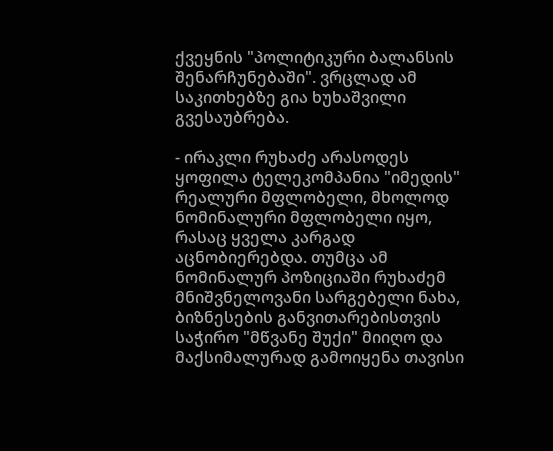ქვეყნის "პოლიტიკური ბალანსის შენარჩუნებაში". ვრცლად ამ საკითხებზე გია ხუხაშვილი გვესაუბრება.

- ირაკლი რუხაძე არასოდეს ყოფილა ტელეკომპანია "იმედის" რეალური მფლობელი, მხოლოდ ნომინალური მფლობელი იყო, რასაც ყველა კარგად აცნობიერებდა. თუმცა ამ ნომინალურ პოზიციაში რუხაძემ მნიშვნელოვანი სარგებელი ნახა, ბიზნესების განვითარებისთვის საჭირო "მწვანე შუქი" მიიღო და მაქსიმალურად გამოიყენა თავისი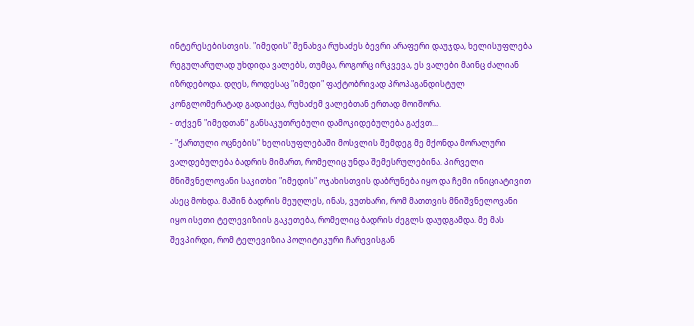ინტერესებისთვის. "იმედის" შენახვა რუხაძეს ბევრი არაფერი დაუჯდა, ხელისუფლება რეგულარულად უხდიდა ვალებს, თუმცა, როგორც ირკვევა, ეს ვალები მაინც ძალიან იზრდებოდა. დღეს, როდესაც "იმედი" ფაქტობრივად პროპაგანდისტულ კონგლომერატად გადაიქცა, რუხაძემ ვალებთან ერთად მოიშორა.
- თქვენ "იმედთან" განსაკუთრებული დამოკიდებულება გაქვთ...
- "ქართული ოცნების" ხელისუფლებაში მოსვლის შემდეგ მე მქონდა მორალური ვალდებულება ბადრის მიმართ, რომელიც უნდა შემესრულებინა. პირველი მნიშვნელოვანი საკითხი "იმედის" ოჯახისთვის დაბრუნება იყო და ჩემი ინიციატივით ასეც მოხდა. მაშინ ბადრის მეუღლეს, ინას, ვუთხარი, რომ მათთვის მნიშვნელოვანი იყო ისეთი ტელევიზიის გაკეთება, რომელიც ბადრის ძეგლს დაუდგამდა. მე მას შევპირდი, რომ ტელევიზია პოლიტიკური ჩარევისგან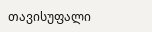თავისუფალი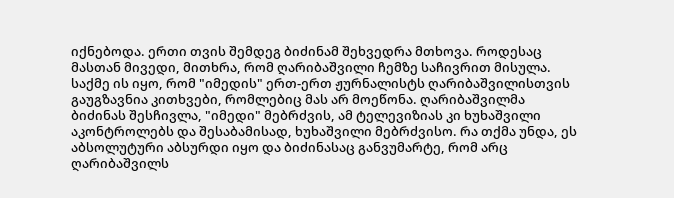იქნებოდა. ერთი თვის შემდეგ ბიძინამ შეხვედრა მთხოვა. როდესაც მასთან მივედი, მითხრა, რომ ღარიბაშვილი ჩემზე საჩივრით მისულა. საქმე ის იყო, რომ "იმედის" ერთ-ერთ ჟურნალისტს ღარიბაშვილისთვის გაუგზავნია კითხვები, რომლებიც მას არ მოეწონა. ღარიბაშვილმა ბიძინას შესჩივლა, "იმედი" მებრძვის, ამ ტელევიზიას კი ხუხაშვილი აკონტროლებს და შესაბამისად, ხუხაშვილი მებრძვისო. რა თქმა უნდა, ეს აბსოლუტური აბსურდი იყო და ბიძინასაც განვუმარტე, რომ არც ღარიბაშვილს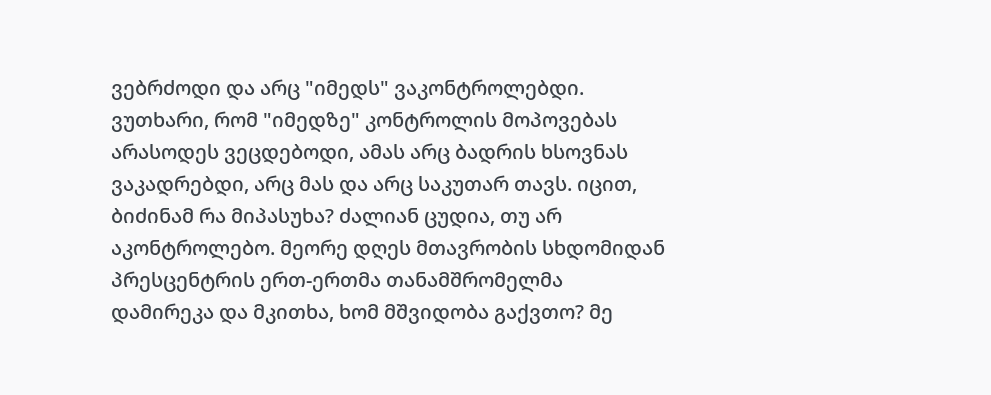ვებრძოდი და არც "იმედს" ვაკონტროლებდი. ვუთხარი, რომ "იმედზე" კონტროლის მოპოვებას არასოდეს ვეცდებოდი, ამას არც ბადრის ხსოვნას ვაკადრებდი, არც მას და არც საკუთარ თავს. იცით, ბიძინამ რა მიპასუხა? ძალიან ცუდია, თუ არ აკონტროლებო. მეორე დღეს მთავრობის სხდომიდან პრესცენტრის ერთ-ერთმა თანამშრომელმა დამირეკა და მკითხა, ხომ მშვიდობა გაქვთო? მე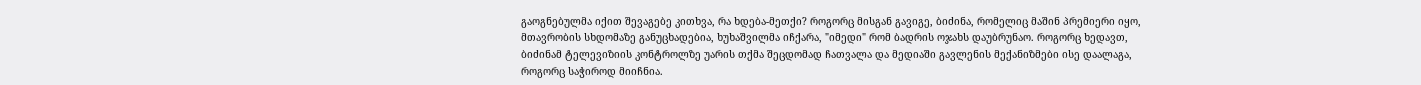გაოგნებულმა იქით შევაგებე კითხვა, რა ხდება-მეთქი? როგორც მისგან გავიგე, ბიძინა, რომელიც მაშინ პრემიერი იყო, მთავრობის სხდომაზე განუცხადებია, ხუხაშვილმა იჩქარა, "იმედი" რომ ბადრის ოჯახს დაუბრუნაო. როგორც ხედავთ, ბიძინამ ტელევიზიის კონტროლზე უარის თქმა შეცდომად ჩათვალა და მედიაში გავლენის მექანიზმები ისე დაალაგა, როგორც საჭიროდ მიიჩნია.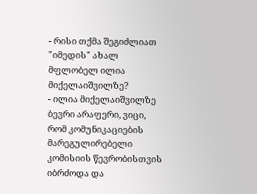- რისი თქმა შეგიძლიათ "იმედის" ახალ მფლობელ ილია მიქელაიშვილზე?
- ილია მიქელაიშვილზე ბევრი არაფერი, ვიცი, რომ კომუნიკაციების მარეგულირებელი კომისიის წევრობისთვის იბრძოდა და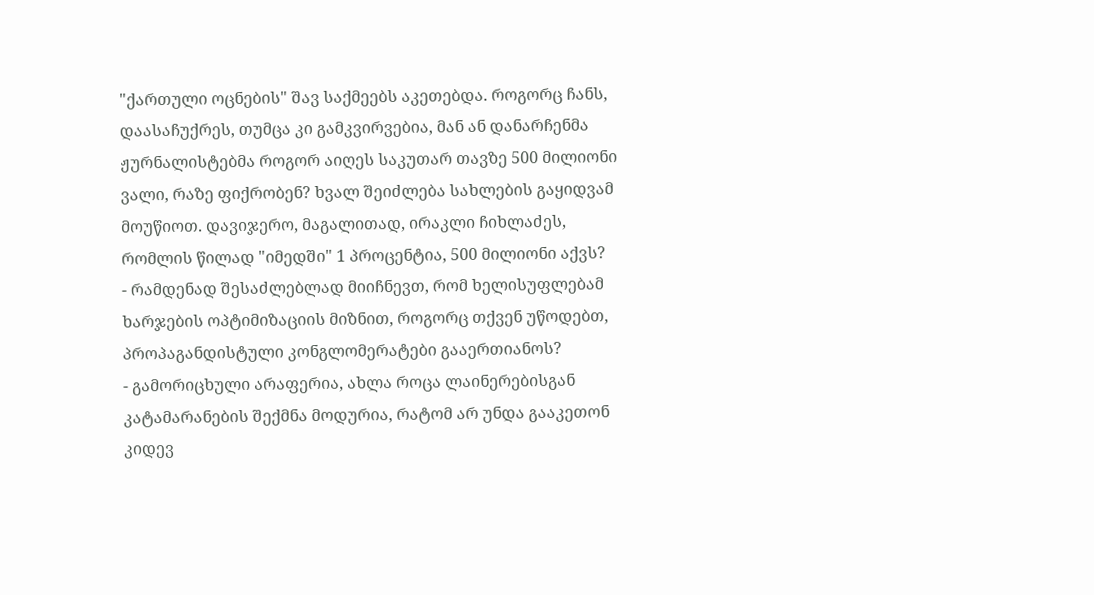"ქართული ოცნების" შავ საქმეებს აკეთებდა. როგორც ჩანს, დაასაჩუქრეს, თუმცა კი გამკვირვებია, მან ან დანარჩენმა ჟურნალისტებმა როგორ აიღეს საკუთარ თავზე 500 მილიონი ვალი, რაზე ფიქრობენ? ხვალ შეიძლება სახლების გაყიდვამ მოუწიოთ. დავიჯერო, მაგალითად, ირაკლი ჩიხლაძეს, რომლის წილად "იმედში" 1 პროცენტია, 500 მილიონი აქვს?
- რამდენად შესაძლებლად მიიჩნევთ, რომ ხელისუფლებამ ხარჯების ოპტიმიზაციის მიზნით, როგორც თქვენ უწოდებთ, პროპაგანდისტული კონგლომერატები გააერთიანოს?
- გამორიცხული არაფერია, ახლა როცა ლაინერებისგან კატამარანების შექმნა მოდურია, რატომ არ უნდა გააკეთონ კიდევ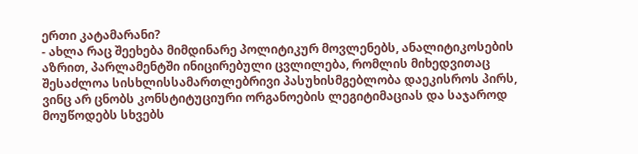ერთი კატამარანი?
- ახლა რაც შეეხება მიმდინარე პოლიტიკურ მოვლენებს, ანალიტიკოსების აზრით, პარლამენტში ინიცირებული ცვლილება, რომლის მიხედვითაც შესაძლოა სისხლისსამართლებრივი პასუხისმგებლობა დაეკისროს პირს, ვინც არ ცნობს კონსტიტუციური ორგანოების ლეგიტიმაციას და საჯაროდ მოუწოდებს სხვებს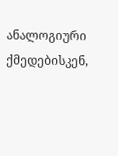ანალოგიური ქმედებისკენ,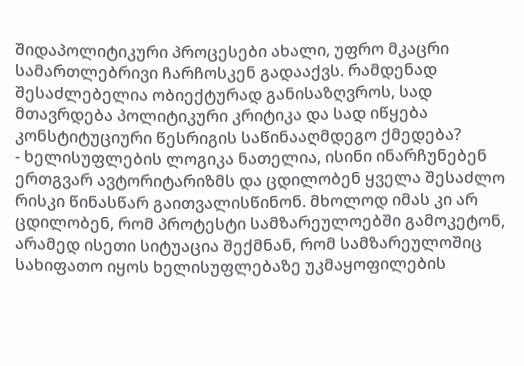შიდაპოლიტიკური პროცესები ახალი, უფრო მკაცრი სამართლებრივი ჩარჩოსკენ გადააქვს. რამდენად შესაძლებელია ობიექტურად განისაზღვროს, სად მთავრდება პოლიტიკური კრიტიკა და სად იწყება კონსტიტუციური წესრიგის საწინააღმდეგო ქმედება?
- ხელისუფლების ლოგიკა ნათელია, ისინი ინარჩუნებენ ერთგვარ ავტორიტარიზმს და ცდილობენ ყველა შესაძლო რისკი წინასწარ გაითვალისწინონ. მხოლოდ იმას კი არ ცდილობენ, რომ პროტესტი სამზარეულოებში გამოკეტონ, არამედ ისეთი სიტუაცია შექმნან, რომ სამზარეულოშიც სახიფათო იყოს ხელისუფლებაზე უკმაყოფილების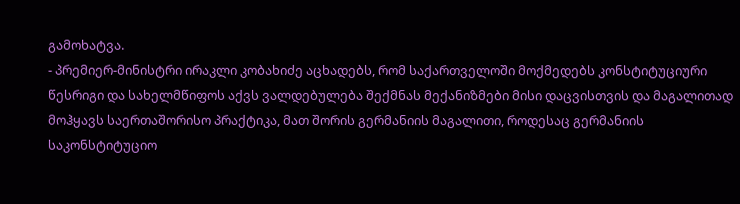გამოხატვა.
- პრემიერ-მინისტრი ირაკლი კობახიძე აცხადებს, რომ საქართველოში მოქმედებს კონსტიტუციური წესრიგი და სახელმწიფოს აქვს ვალდებულება შექმნას მექანიზმები მისი დაცვისთვის და მაგალითად მოჰყავს საერთაშორისო პრაქტიკა, მათ შორის გერმანიის მაგალითი, როდესაც გერმანიის საკონსტიტუციო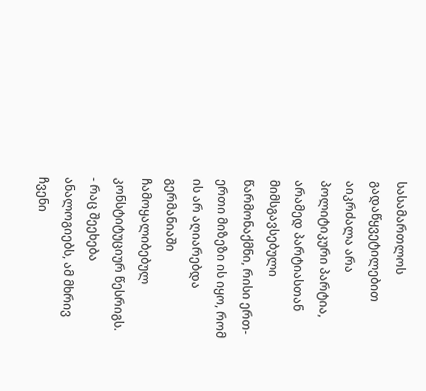სასამართლოს გადაწყვეტილებით აიკრძალა არა პოლიტიკური პარტია, არამედ პარტიასთან მიმსგავსებული წარმონაქმნი, რისი ერთ-ერთი მიზეზი ის იყო, რომ ის არ აღიარებდა გერმანიაში ჩამოყალიბებულ კონსტიტუციურ წესრიგს.
- რაც შეეხება ანალოგიებს, ამ მხრივ ჩვენი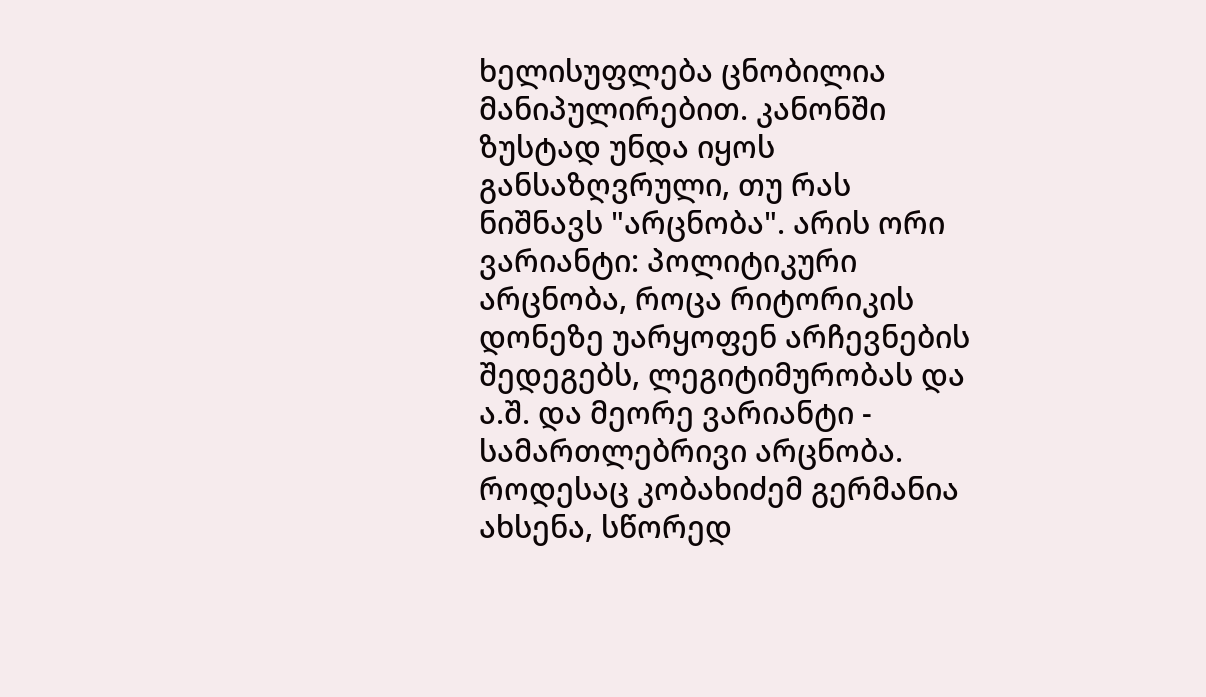ხელისუფლება ცნობილია მანიპულირებით. კანონში ზუსტად უნდა იყოს განსაზღვრული, თუ რას ნიშნავს "არცნობა". არის ორი ვარიანტი: პოლიტიკური არცნობა, როცა რიტორიკის დონეზე უარყოფენ არჩევნების შედეგებს, ლეგიტიმურობას და ა.შ. და მეორე ვარიანტი - სამართლებრივი არცნობა. როდესაც კობახიძემ გერმანია ახსენა, სწორედ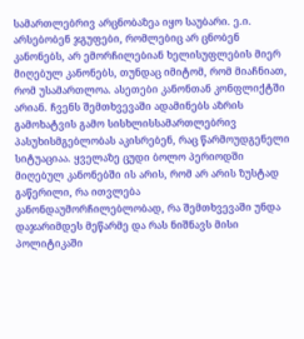სამართლებრივ არცნობაზეა იყო საუბარი. ე.ი. არსებობენ ჯგუფები, რომლებიც არ ცნობენ კანონებს, არ ემორჩილებიან ხელისუფლების მიერ მიღებულ კანონებს, თუნდაც იმიტომ, რომ მიაჩნიათ, რომ უსამართლოა. ასეთები კანონთან კონფლიქტში არიან. ჩვენს შემთხვევაში ადამინებს აზრის გამოხატვის გამო სისხლისსამართლებრივ პასუხისმგებლობას აკისრებენ, რაც წარმოუდგენელი სიტუაციაა. ყველაზე ცუდი ბოლო პერიოდში მიღებულ კანონებში ის არის, რომ არ არის ზუსტად გაწერილი, რა ითვლება კანონდაუმორჩილებლობად, რა შემთხვევაში უნდა დაჯარიმდეს მეწარმე და რას ნიშნავს მისი პოლიტიკაში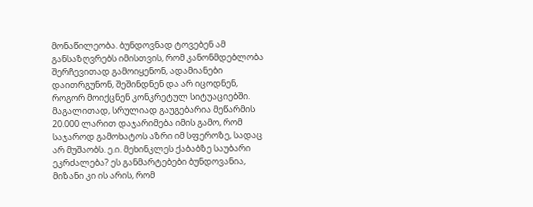მონაწილეობა. ბუნდოვნად ტოვებენ ამ განსაზღვრებს იმისთვის, რომ კანონმდებლობა შერჩევითად გამოიყენონ, ადამიანები დაითრგუნონ, შეშინდნენ და არ იცოდნენ, როგორ მოიქცნენ კონკრეტულ სიტუაციებში. მაგალითად, სრულიად გაუგებარია მეწარმის 20.000 ლარით დაჯარიმება იმის გამო, რომ საჯაროდ გამოხატოს აზრი იმ სფეროზე, სადაც არ მუშაობს. ე.ი. მეხინკლეს ქაბაბზე საუბარი ეკრძალება? ეს განმარტებები ბუნდოვანია, მიზანი კი ის არის, რომ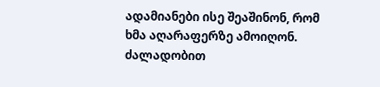ადამიანები ისე შეაშინონ, რომ ხმა აღარაფერზე ამოიღონ. ძალადობით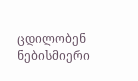ცდილობენ ნებისმიერი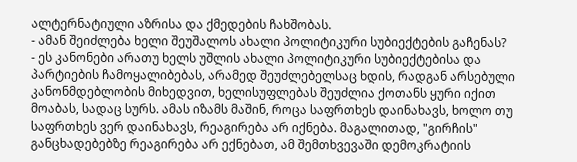ალტერნატიული აზრისა და ქმედების ჩახშობას.
- ამან შეიძლება ხელი შეუშალოს ახალი პოლიტიკური სუბიექტების გაჩენას?
- ეს კანონები არათუ ხელს უშლის ახალი პოლიტიკური სუბიექტებისა და პარტიების ჩამოყალიბებას, არამედ შეუძლებელსაც ხდის, რადგან არსებული კანონმდებლობის მიხედვით, ხელისუფლებას შეუძლია ქოთანს ყური იქით მოაბას, სადაც სურს. ამას იზამს მაშინ, როცა საფრთხეს დაინახავს, ხოლო თუ საფრთხეს ვერ დაინახავს, რეაგირება არ იქნება. მაგალითად, "გირჩის" განცხადებებზე რეაგირება არ ექნებათ, ამ შემთხვევაში დემოკრატიის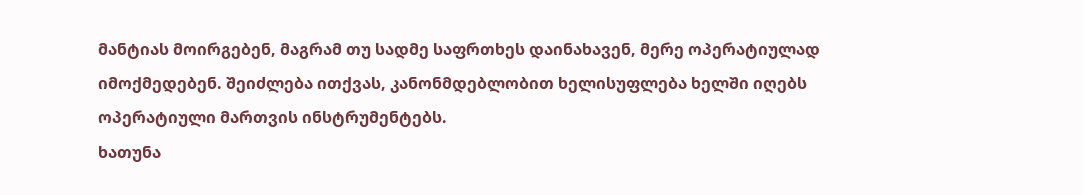მანტიას მოირგებენ, მაგრამ თუ სადმე საფრთხეს დაინახავენ, მერე ოპერატიულად იმოქმედებენ. შეიძლება ითქვას, კანონმდებლობით ხელისუფლება ხელში იღებს ოპერატიული მართვის ინსტრუმენტებს.
ხათუნა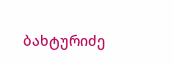ბახტურიძე